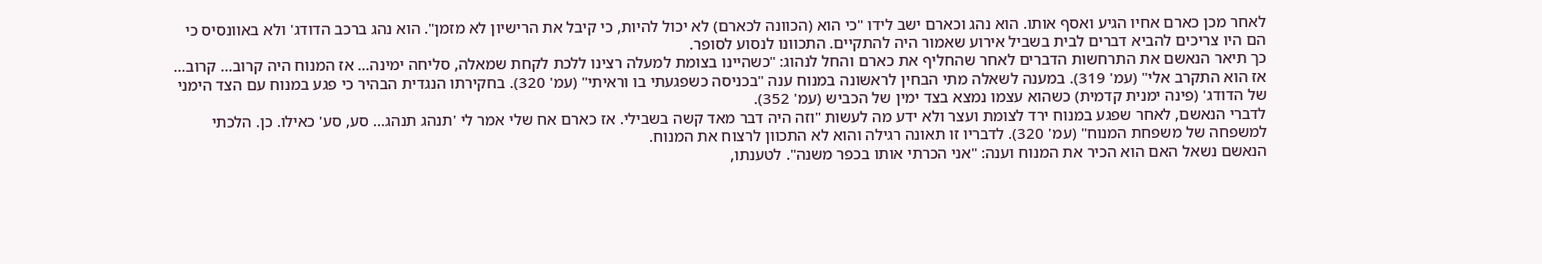לאחר מכן כארם אחיו הגיע ואסף אותו. הוא נהג וכארם ישב לידו "כי הוא (הכוונה לכארם) לא יכול להיות, כי קיבל את הרישיון לא מזמן". הוא נהג ברכב הדודג' ולא באוונסיס כי הם היו צריכים להביא דברים לבית בשביל אירוע שאמור היה להתקיים. התכוונו לנסוע לסופר.
כך תיאר הנאשם את התרחשות הדברים לאחר שהחליף את כארם והחל לנהוג: "כשהיינו בצומת למעלה רצינו ללכת לקחת שמאלה, סליחה ימינה... אז המנוח היה קרוב... קרוב... אז הוא התקרב אלי" (עמ' 319). במענה לשאלה מתי הבחין לראשונה במנוח ענה "בכניסה כשפגעתי בו וראיתי" (עמ' 320). בחקירתו הנגדית הבהיר כי פגע במנוח עם הצד הימני של הדודג' (פינה ימנית קדמית) כשהוא עצמו נמצא בצד ימין של הכביש (עמ' 352).
לדברי הנאשם, לאחר שפגע במנוח ירד לצומת ועצר ולא ידע מה לעשות "וזה היה דבר מאד קשה בשבילי. אז כארם אח שלי אמר לי 'תנהג תנהג... סע, סע' כאילו. כן. הלכתי למשפחה של משפחת המנוח" (עמ' 320). לדבריו זו תאונה רגילה והוא לא התכוון לרצוח את המנוח.
הנאשם נשאל האם הוא הכיר את המנוח וענה: "אני הכרתי אותו בכפר משנה". לטענתו,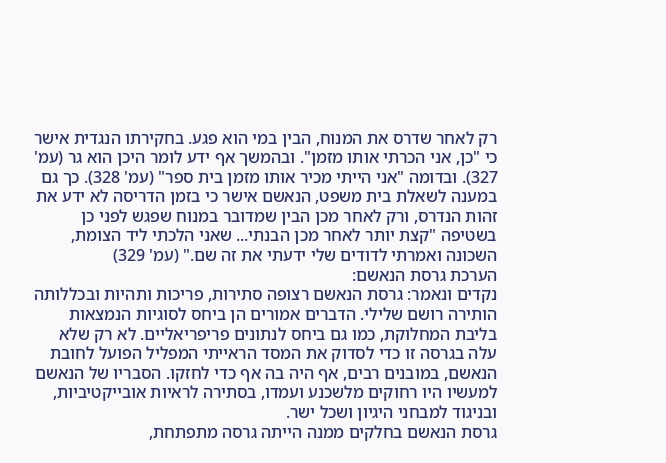רק לאחר שדרס את המנוח, הבין במי הוא פגע. בחקירתו הנגדית אישר כי "כן, אני הכרתי אותו מזמן". ובהמשך אף ידע לומר היכן הוא גר (עמ' 327). ובדומה "אני הייתי מכיר אותו מזמן בית ספר" (עמ' 328). כך גם במענה לשאלת בית משפט, הנאשם אישר כי בזמן הדריסה לא ידע את זהות הנדרס, ורק לאחר מכן הבין שמדובר במנוח שפגש לפני כן בשטיפה "קצת יותר לאחר מכן הבנתי... שאני הלכתי ליד הצומת, השכונה ואמרתי לדודים שלי ידעתי את זה שם." (עמ' 329)
הערכת גרסת הנאשם:
נקדים ונאמר: גרסת הנאשם רצופה סתירות, פריכות ותהיות ובכללותה הותירה רושם שלילי. הדברים אמורים הן ביחס לסוגיות הנמצאות בליבת המחלוקת, כמו גם ביחס לנתונים פריפריאליים. לא רק שלא עלה בגרסה זו כדי לסדוק את המסד הראייתי המפליל הפועל לחובת הנאשם, במובנים רבים, אף היה בה אף כדי לחזקו. הסבריו של הנאשם למעשיו היו רחוקים מלשכנע ועמדו, בסתירה לראיות אובייקטיביות, ובניגוד למבחני היגיון ושכל ישר.
גרסת הנאשם בחלקים ממנה הייתה גרסה מתפתחת,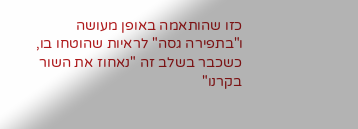כזו שהותאמה באופן מעושה ו"בתפירה גסה" לראיות שהוטחו בו, כשכבר בשלב זה "נאחוז את השור בקרנו"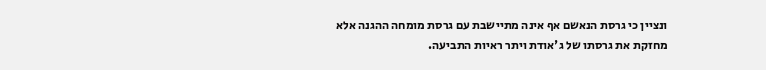ונציין כי גרסת הנאשם אף אינה מתיישבת עם גרסת מומחה ההגנה אלא מחזקת את גרסתו של ג'אודת ויתר ראיות התביעה.